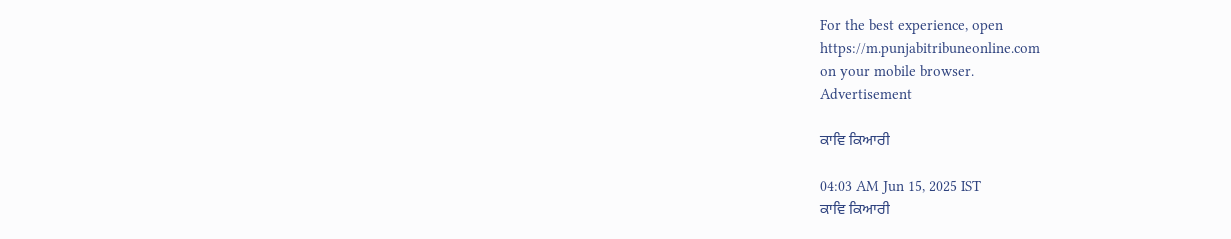For the best experience, open
https://m.punjabitribuneonline.com
on your mobile browser.
Advertisement

ਕਾਵਿ ਕਿਆਰੀ

04:03 AM Jun 15, 2025 IST
ਕਾਵਿ ਕਿਆਰੀ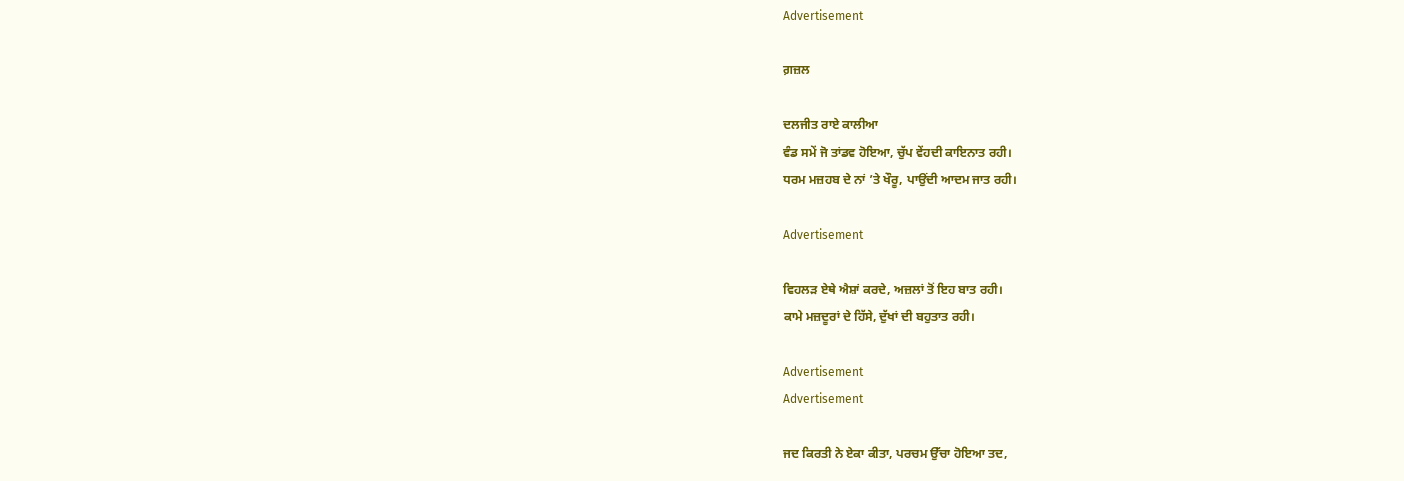Advertisement

ਗ਼ਜ਼ਲ

ਦਲਜੀਤ ਰਾਏ ਕਾਲੀਆ
ਵੰਡ ਸਮੇਂ ਜੋ ਤਾਂਡਵ ਹੋਇਆ, ਚੁੱਪ ਵੇਂਹਦੀ ਕਾਇਨਾਤ ਰਹੀ।
ਧਰਮ ਮਜ਼ਹਬ ਦੇ ਨਾਂ ’ਤੇ ਖੌਰੂ, ਪਾਉਂਦੀ ਆਦਮ ਜਾਤ ਰਹੀ।

Advertisement

ਵਿਹਲੜ ਏਥੇ ਐਸ਼ਾਂ ਕਰਦੇ, ਅਜ਼ਲਾਂ ਤੋਂ ਇਹ ਬਾਤ ਰਹੀ।
ਕਾਮੇ ਮਜ਼ਦੂਰਾਂ ਦੇ ਹਿੱਸੇ, ਦੁੱਖਾਂ ਦੀ ਬਹੁਤਾਤ ਰਹੀ।

Advertisement
Advertisement

ਜਦ ਕਿਰਤੀ ਨੇ ਏਕਾ ਕੀਤਾ, ਪਰਚਮ ਉੱਚਾ ਹੋਇਆ ਤਦ,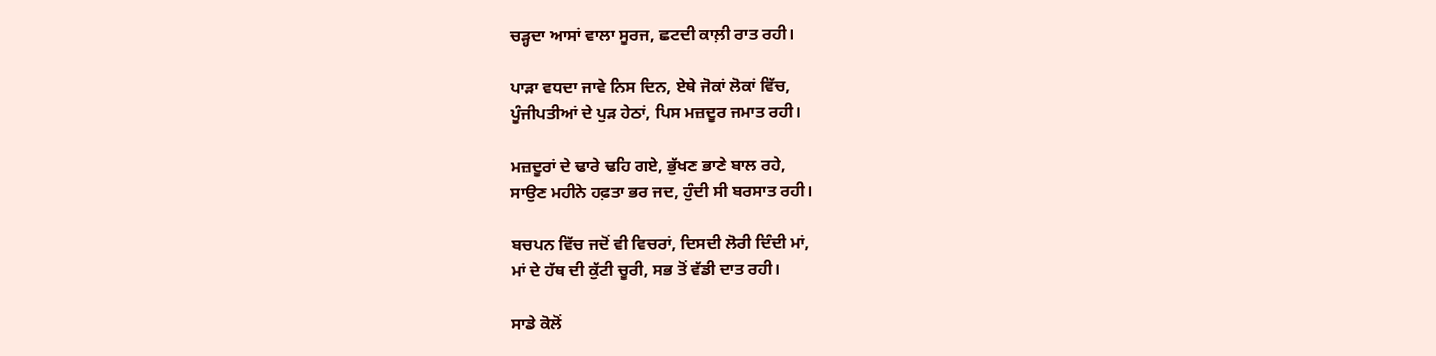ਚੜ੍ਹਦਾ ਆਸਾਂ ਵਾਲਾ ਸੂਰਜ, ਛਟਦੀ ਕਾਲ਼ੀ ਰਾਤ ਰਹੀ।

ਪਾੜਾ ਵਧਦਾ ਜਾਵੇ ਨਿਸ ਦਿਨ, ਏਥੇ ਜੋਕਾਂ ਲੋਕਾਂ ਵਿੱਚ,
ਪੂੰਜੀਪਤੀਆਂ ਦੇ ਪੁੜ ਹੇਠਾਂ, ਪਿਸ ਮਜ਼ਦੂਰ ਜਮਾਤ ਰਹੀ।

ਮਜ਼ਦੂਰਾਂ ਦੇ ਢਾਰੇ ਢਹਿ ਗਏ, ਭੁੱਖਣ ਭਾਣੇ ਬਾਲ ਰਹੇ,
ਸਾਉਣ ਮਹੀਨੇ ਹਫ਼ਤਾ ਭਰ ਜਦ, ਹੁੰਦੀ ਸੀ ਬਰਸਾਤ ਰਹੀ।

ਬਚਪਨ ਵਿੱਚ ਜਦੋਂ ਵੀ ਵਿਚਰਾਂ, ਦਿਸਦੀ ਲੋਰੀ ਦਿੰਦੀ ਮਾਂ,
ਮਾਂ ਦੇ ਹੱਥ ਦੀ ਕੁੱਟੀ ਚੂਰੀ, ਸਭ ਤੋਂ ਵੱਡੀ ਦਾਤ ਰਹੀ।

ਸਾਡੇ ਕੋਲੋਂ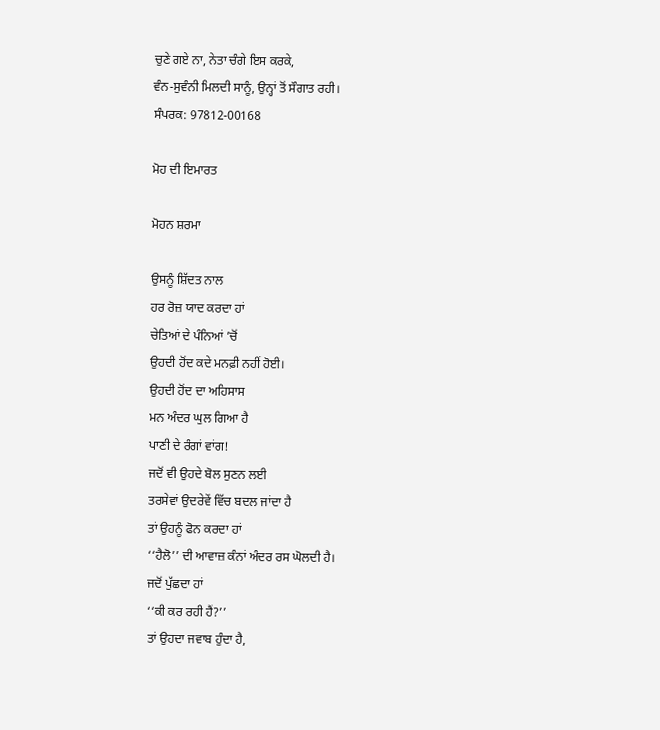ਚੁਣੇ ਗਏ ਨਾ, ਨੇਤਾ ਚੰਗੇ ਇਸ ਕਰਕੇ,
ਵੰਨ-ਸੁਵੰਨੀ ਮਿਲਦੀ ਸਾਨੂੰ, ਉਨ੍ਹਾਂ ਤੋਂ ਸੌਗਾਤ ਰਹੀ।
ਸੰਪਰਕ: 97812-00168

ਮੋਹ ਦੀ ਇਮਾਰਤ

ਮੋਹਨ ਸ਼ਰਮਾ

ਉਸਨੂੰ ਸ਼ਿੱਦਤ ਨਾਲ
ਹਰ ਰੋਜ਼ ਯਾਦ ਕਰਦਾ ਹਾਂ
ਚੇਤਿਆਂ ਦੇ ਪੰਨਿਆਂ ’ਚੋਂ
ਉਹਦੀ ਹੋਂਦ ਕਦੇ ਮਨਫ਼ੀ ਨਹੀਂ ਹੋਈ।
ਉਹਦੀ ਹੋਂਦ ਦਾ ਅਹਿਸਾਸ
ਮਨ ਅੰਦਰ ਘੁਲ ਗਿਆ ਹੈ
ਪਾਣੀ ਦੇ ਰੰਗਾਂ ਵਾਂਗ!
ਜਦੋਂ ਵੀ ਉਹਦੇ ਬੋਲ ਸੁਣਨ ਲਈ
ਤਰਸੇਵਾਂ ਉਦਰੇਵੇਂ ਵਿੱਚ ਬਦਲ ਜਾਂਦਾ ਹੈ
ਤਾਂ ਉਹਨੂੰ ਫੋਨ ਕਰਦਾ ਹਾਂ
‘‘ਹੈਲੋ’’ ਦੀ ਆਵਾਜ਼ ਕੰਨਾਂ ਅੰਦਰ ਰਸ ਘੋਲਦੀ ਹੈ।
ਜਦੋਂ ਪੁੱਛਦਾ ਹਾਂ
‘‘ਕੀ ਕਰ ਰਹੀ ਹੈਂ?’’
ਤਾਂ ਉਹਦਾ ਜਵਾਬ ਹੁੰਦਾ ਹੈ,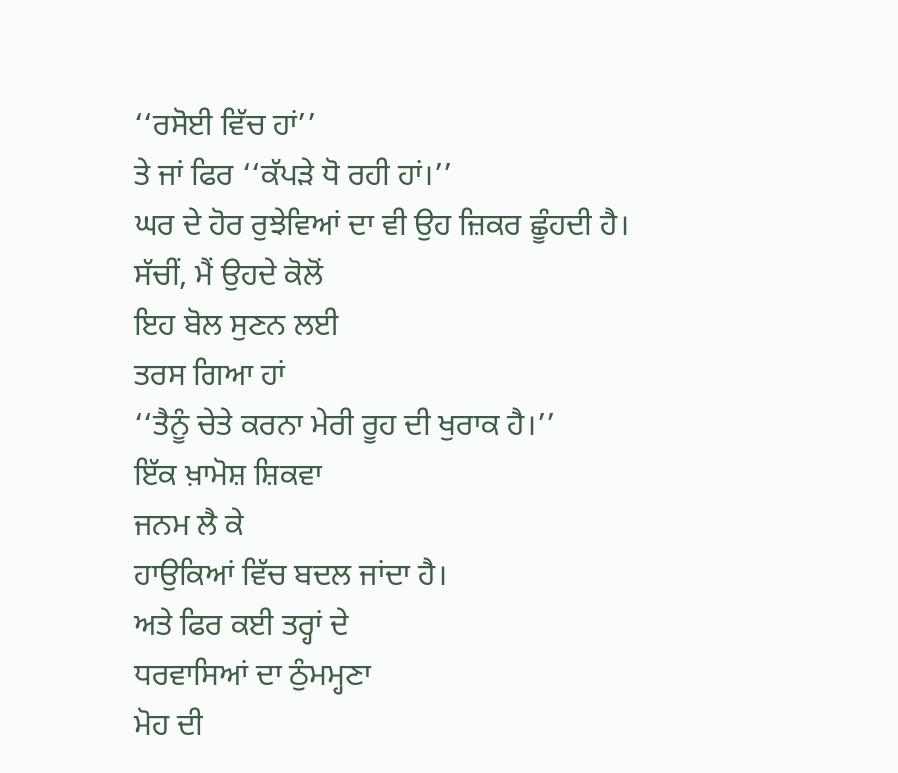‘‘ਰਸੋਈ ਵਿੱਚ ਹਾਂ’’
ਤੇ ਜਾਂ ਫਿਰ ‘‘ਕੱਪੜੇ ਧੋ ਰਹੀ ਹਾਂ।’’
ਘਰ ਦੇ ਹੋਰ ਰੁਝੇਵਿਆਂ ਦਾ ਵੀ ਉਹ ਜ਼ਿਕਰ ਛੂੰਹਦੀ ਹੈ।
ਸੱਚੀਂ, ਮੈਂ ਉਹਦੇ ਕੋਲੋਂ
ਇਹ ਬੋਲ ਸੁਣਨ ਲਈ
ਤਰਸ ਗਿਆ ਹਾਂ
‘‘ਤੈਨੂੰ ਚੇਤੇ ਕਰਨਾ ਮੇਰੀ ਰੂਹ ਦੀ ਖੁਰਾਕ ਹੈ।’’
ਇੱਕ ਖ਼ਾਮੋਸ਼ ਸ਼ਿਕਵਾ
ਜਨਮ ਲੈ ਕੇ
ਹਾਉਕਿਆਂ ਵਿੱਚ ਬਦਲ ਜਾਂਦਾ ਹੈ।
ਅਤੇ ਫਿਰ ਕਈ ਤਰ੍ਹਾਂ ਦੇ
ਧਰਵਾਸਿਆਂ ਦਾ ਠੁੰਮਮ੍ਹਣਾ
ਮੋਹ ਦੀ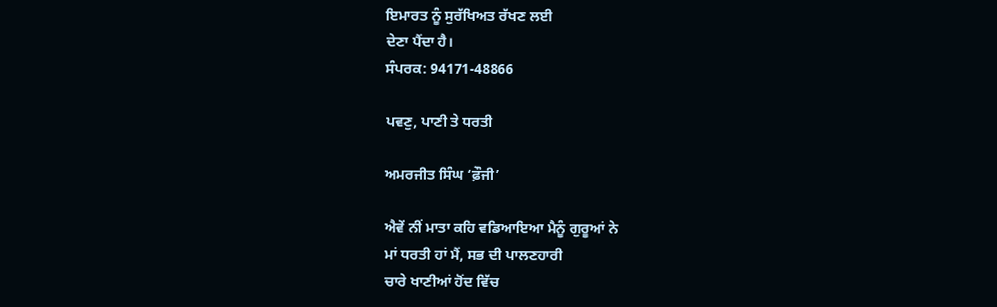ਇਮਾਰਤ ਨੂੰ ਸੁਰੱਖਿਅਤ ਰੱਖਣ ਲਈ
ਦੇਣਾ ਪੈਂਦਾ ਹੈ।
ਸੰਪਰਕ: 94171-48866

ਪਵਣੁ, ਪਾਣੀ ਤੇ ਧਰਤੀ

ਅਮਰਜੀਤ ਸਿੰਘ ‘ਫ਼ੌਜੀ’

ਐਵੇਂ ਨੀਂ ਮਾਤਾ ਕਹਿ ਵਡਿਆਇਆ ਮੈਨੂੰ ਗੁਰੂਆਂ ਨੇ
ਮਾਂ ਧਰਤੀ ਹਾਂ ਮੈਂ, ਸਭ ਦੀ ਪਾਲਣਹਾਰੀ
ਚਾਰੇ ਖਾਣੀਆਂ ਹੋਂਦ ਵਿੱਚ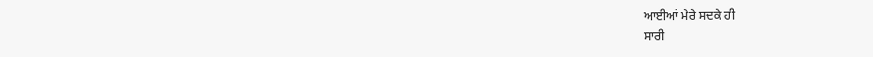ਆਈਆਂ ਮੇਰੇ ਸਦਕੇ ਹੀ
ਸਾਰੀ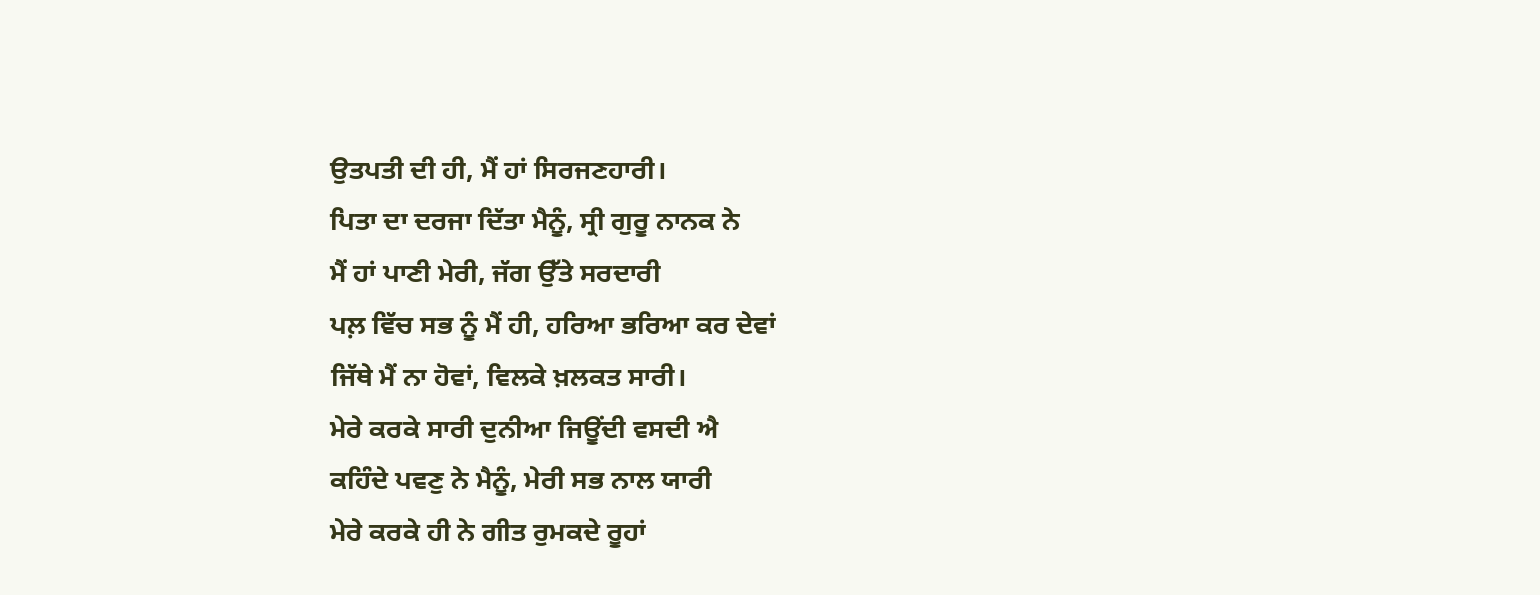ਉਤਪਤੀ ਦੀ ਹੀ, ਮੈਂ ਹਾਂ ਸਿਰਜਣਹਾਰੀ।
ਪਿਤਾ ਦਾ ਦਰਜਾ ਦਿੱਤਾ ਮੈਨੂੰ, ਸ੍ਰੀ ਗੁਰੂ ਨਾਨਕ ਨੇ
ਮੈਂ ਹਾਂ ਪਾਣੀ ਮੇਰੀ, ਜੱਗ ਉੱਤੇ ਸਰਦਾਰੀ
ਪਲ਼ ਵਿੱਚ ਸਭ ਨੂੰ ਮੈਂ ਹੀ, ਹਰਿਆ ਭਰਿਆ ਕਰ ਦੇਵਾਂ
ਜਿੱਥੇ ਮੈਂ ਨਾ ਹੋਵਾਂ, ਵਿਲਕੇ ਖ਼ਲਕਤ ਸਾਰੀ।
ਮੇਰੇ ਕਰਕੇ ਸਾਰੀ ਦੁਨੀਆ ਜਿਊਂਦੀ ਵਸਦੀ ਐ
ਕਹਿੰਦੇ ਪਵਣੁ ਨੇ ਮੈਨੂੰ, ਮੇਰੀ ਸਭ ਨਾਲ ਯਾਰੀ
ਮੇਰੇ ਕਰਕੇ ਹੀ ਨੇ ਗੀਤ ਰੁਮਕਦੇ ਰੂਹਾਂ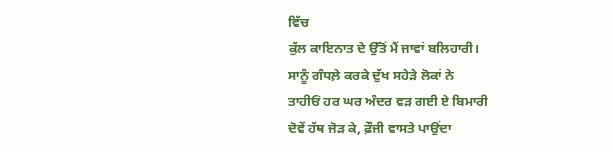ਵਿੱਚ
ਕੁੱਲ ਕਾਇਨਾਤ ਦੇ ਉੱਤੋਂ ਮੈਂ ਜਾਵਾਂ ਬਲਿਹਾਰੀ।
ਸਾਨੂੰ ਗੰਧਲ਼ੇ ਕਰਕੇ ਦੁੱਖ ਸਹੇੜੇ ਲੋਕਾਂ ਨੇ
ਤਾਹੀਓਂ ਹਰ ਘਰ ਅੰਦਰ ਵੜ ਗਈ ਏ ਬਿਮਾਰੀ
ਦੋਵੇਂ ਹੱਥ ਜੋੜ ਕੇ, ਫ਼ੌਜੀ ਵਾਸਤੇ ਪਾਉਂਦਾ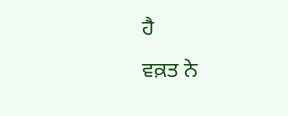ਹੈ
ਵਕ਼ਤ ਨੇ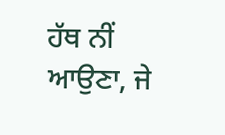ਹੱਥ ਨੀਂ ਆਉਣਾ, ਜੇ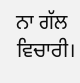ਨਾ ਗੱਲ ਵਿਚਾਰੀ।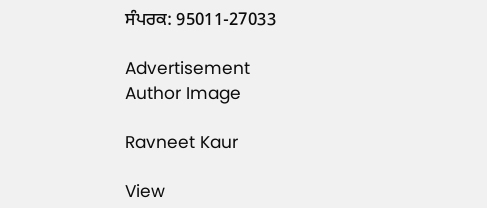ਸੰਪਰਕ: 95011-27033

Advertisement
Author Image

Ravneet Kaur

View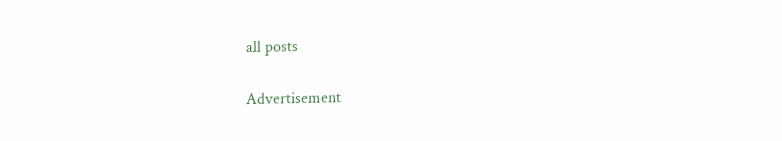all posts

Advertisement